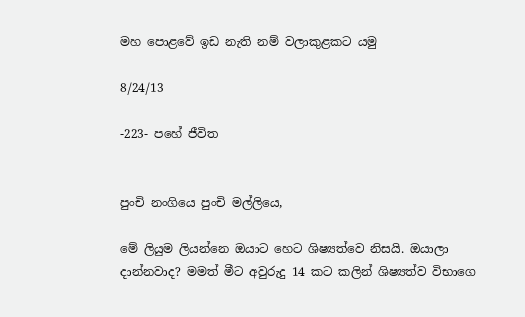මහ පොළවේ ඉඩ නැති නම් වලාකුළකට යමු

8/24/13

-223- පහේ ජීවිත


පුංචි නංගියෙ පුංචි මල්ලියෙ,

මේ ලියුම ලියන්නෙ ඔයාට හෙට ශිෂ්‍යත්වෙ නිසයි. ඔයාලා දාන්නවාද? මමත් මීට අවුරුදු 14 කට කලින් ශිෂ්‍යත්ව විභාගෙ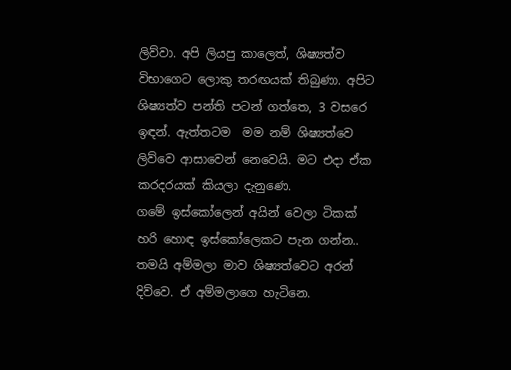ලිව්වා. අපි ලියපු කාලෙත්, ශිෂ්‍යත්ව විභාගෙට ලොකු තරඟයක් තිබුණා. අපිට ශිෂ්‍යත්ව පන්ති පටන් ගත්තෙ, 3 වසරෙ ඉඳන්. ඇත්තටම  මම නම් ශිෂ්‍යත්වෙ ලිව්වෙ ආසාවෙන් නෙවෙයි. මට එදා ඒක කරදරයක් කියලා දැනුණෙ.
ගමේ ඉස්කෝලෙන් අයින් වෙලා ටිකක් හරි හොඳ ඉස්කෝලෙකට පැන ගන්න..  තමයි අම්මලා මාව ශිෂ්‍යත්වෙට අරන් දිව්වෙ. ඒ අම්මලාගෙ හැටිනෙ.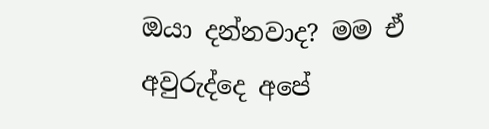ඔයා දන්නවාද? මම ඒ අවුරුද්දෙ අපේ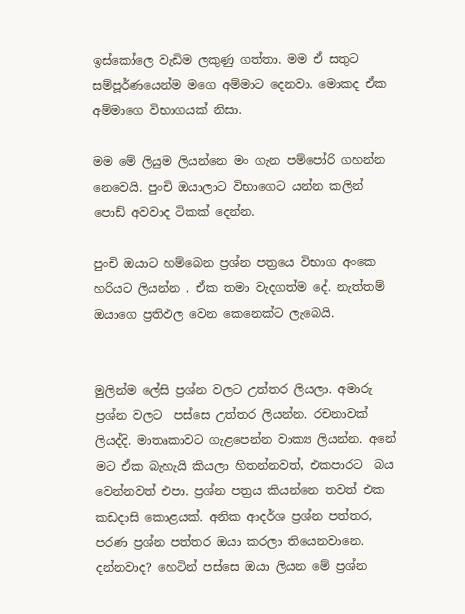ඉස්කෝලෙ වැඩිම ලකුණු ගත්තා. මම ඒ සතුට සම්පූර්ණයෙන්ම මගෙ අම්මාට දෙනවා. මොකද ඒක අම්මාගෙ විභාගයක් නිසා.

මම මේ ලියුම ලියන්නෙ මං ගැන පම්පෝරි ගහන්න නෙවෙයි. පුංචි ඔයාලාට විභාගෙට යන්න කලින් පොඩ් අවවාද ටිකක් දෙන්න.

පුංචි ඔයාට හම්බෙන ප්‍රශ්න පත්‍රයෙ විභාග අංකෙ හරියට ලියන්න . ඒක තමා වැදගත්ම දේ. නැත්තම් ඔයාගෙ ප්‍රතිඵල වෙන කෙනෙක්ට ලැබෙයි.


මුලින්ම ලේසි ප්‍රශ්න වලට උත්තර ලියලා. අමාරු ප්‍රශ්න වලට  පස්සෙ උත්තර ලියන්න. රචනාවක් ලියද්දි. මාතෘකාවට ගැළපෙන්න වාක්‍ය ලියන්න. අනේ මට ඒක බැහැයි කියලා හිතන්නවත්, එකපාරට  බය වෙන්නවත් එපා. ප්‍රශ්න පත්‍රය කියන්නෙ තවත් එක කඩදාසි කොළයක්. අනික ආදර්ශ ප්‍රශ්න පත්තර, පරණ ප්‍රශ්න පත්තර ඔයා කරලා තියෙනවානෙ. දන්නවාද? හෙටින් පස්සෙ ඔයා ලියන මේ ප්‍රශ්න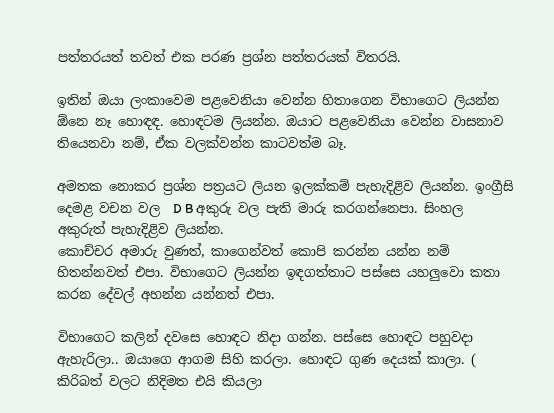පත්තරයත් තවත් එක පරණ ප්‍රශ්න පත්තරයක් විතරයි.

ඉතින් ඔයා ලංකාවෙම පළවෙනියා වෙන්න හිතාගෙන විභාගෙට ලියන්න ඕනෙ නෑ හොඳඳ. හොඳටම ලියන්න. ඔයාට පළවෙනියා වෙන්න වාසනාව තියෙනවා නම්, ඒක වලක්වන්න කාටවත්ම බෑ.

අමතක නොකර ප්‍රශ්න පත්‍රයට ලියන ඉලක්කම් පැහැදිළිව ලියන්න. ඉංග්‍රීසි දෙමළ වචන වල  D B අකුරු වල පැති මාරු කරගන්නෙපා. සිංහල අකුරුත් පැහැදිළිව ලියන්න.
කොච්චර අමාරු වුණත්, කාගෙන්වත් කොපි කරන්න යන්න නම් හිතන්නවත් එපා. විභාගෙට ලියන්න ඉඳගත්තාට පස්සෙ යහලුවො කතා කරන දේවල් අහන්න යන්නත් එපා.

විභාගෙට කලින් දවසෙ හොඳට නිදා ගන්න. පස්සෙ හොඳට පහුවදා ඇහැරිලා.. ඔයාගෙ ආගම සිහි කරලා. හොඳට ගුණ දෙයක් කාලා. ( කිරිබත් වලට නිදිමත එයි කියලා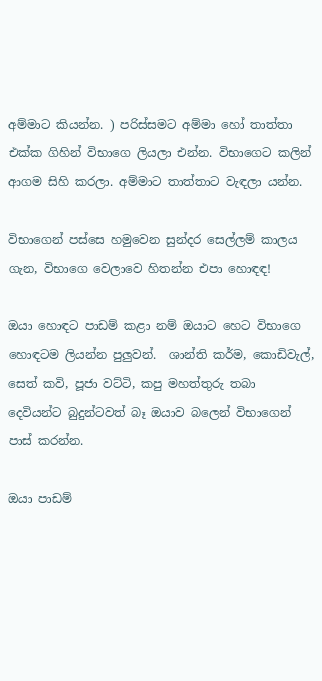අම්මාට කියන්න. ) පරිස්සමට අම්මා හෝ තාත්තා එක්ක ගිහින් විභාගෙ ලියලා එන්න. විභාගෙට කලින් ආගම සිහි කරලා. අම්මාට තාත්තාට වැඳලා යන්න.

විභාගෙන් පස්සෙ හමුවෙන සුන්දර සෙල්ලම් කාලය ගැන, විභාගෙ වෙලාවෙ හිතන්න එපා හොඳඳ!

ඔයා හොඳට පාඩම් කළා නම් ඔයාට හෙට විභාගෙ හොඳටම ලියන්න පුලුවන්.  ශාන්ති කර්ම, කොඩිවැල්, සෙත් කවි, පූජා වට්ටි, කපු මහත්තුරු තබා දෙවියන්ට බුදුන්ටවත් බෑ ඔයාව බලෙන් විභාගෙන් පාස් කරන්න.

ඔයා පාඩම්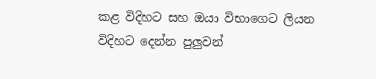කළ විදිහට සහ ඔයා විභාගෙට ලියන විදිහට දෙන්න පුලුවන්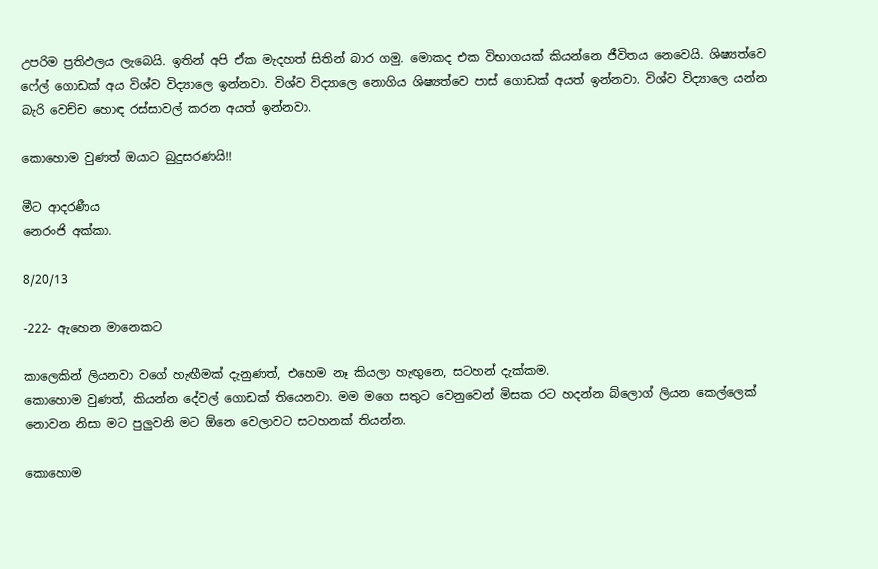උපරිම ප්‍රතිඵලය ලැබෙයි. ඉතින් අපි ඒක මැදහත් සිතින් බාර ගමු. මොකද එක විභාගයක් කියන්නෙ ජීවිතය නෙවෙයි. ශිෂ්‍යත්වෙ ෆේල් ගොඩක් අය විශ්ව විද්‍යාලෙ ඉන්නවා. විශ්ව විද්‍යාලෙ නොගිය ශිෂ්‍යත්වෙ පාස් ගොඩක් අයත් ඉන්නවා. විශ්ව විද්‍යාලෙ යන්න බැරි වෙච්ච හොඳ රස්සාවල් කරන අයත් ඉන්නවා.

කොහොම වුණත් ඔයාට බුදුසරණයි!!

මීට ආදරණීය
නෙරංජි අක්කා.

8/20/13

-222- ඇහෙන මානෙකට

කාලෙකින් ලියනවා වගේ හැඟීමක් දැනුණත්, එහෙම නෑ කියලා හැඟුනෙ, සටහන් දැක්කම.
කොහොම වුණත්, කියන්න දේවල් ගොඩක් තියෙනවා. මම මගෙ සතුට වෙනුවෙන් මිසක රට හදන්න බ්ලොග් ලියන කෙල්ලෙක් නොවන නිසා මට පුලුවනි මට ඕනෙ වෙලාවට සටහනක් තියන්න.

කොහොම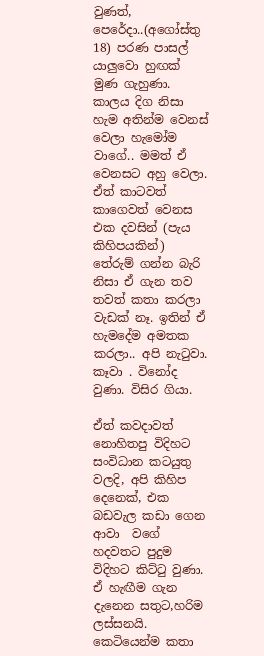වුණත්, පෙරේදා..(අගෝස්තු 18) පරණ පාසල් යාලුවො හුඟක් මුණ ගැහුණා. කාලය දිග නිසා හැම අතින්ම වෙනස් වෙලා හැමෝම වාගේ.. මමත් ඒ වෙනසට අහු වෙලා. ඒත් කාටවත් කාගෙවත් වෙනස එක දවසින් (පැය කිහිපයකින්) තේරුම් ගන්න බැරි නිසා ඒ ගැන තව තවත් කතා කරලා වැඩක් නෑ. ඉතින් ඒ හැමදේම අමතක කරලා.. අපි නැටුවා. කෑවා . විනෝද වුණා. විසිර ගියා.

ඒත් කවදාවත් නොහිතපු විදිහට සංවිධාන කටයුතු වලදි, අපි කිහිප දෙනෙක්, එක බඩවැල කඩා ගෙන ආවා  වගේ හදවතට පුදුම විදිහට කිට්ටු වුණා. ඒ හැඟීම ගැන දැනෙන සතුට,හරිම ලස්සනයි. කෙටියෙන්ම කතා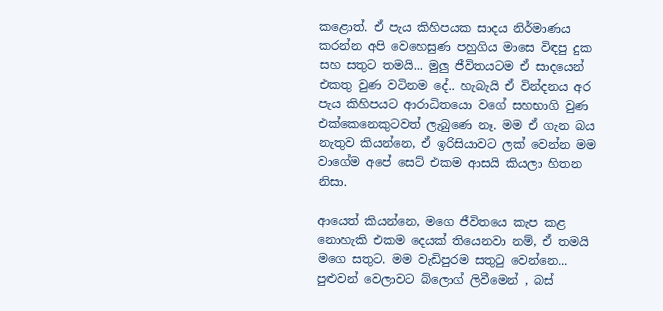කළොත්. ඒ පැය කිහිපයක සාදය නිර්මාණය කරන්න අපි වෙහෙසුණ පහුගිය මාසෙ විඳපු දුක සහ සතුට තමයි... මුලු ජීවිතයටම ඒ සාදයෙන් එකතු වුණ වටිනම දේ.. හැබැයි ඒ වින්දනය අර පැය කිහිපයට ආරාධිතයො වගේ සහභාගි වුණ එක්කෙනෙකුටවත් ලැබුණෙ නෑ. මම ඒ ගැන බය නැතුව කියන්නෙ, ඒ ඉරිසියාවට ලක් වෙන්න මම වාගේම අපේ සෙට් එකම ආසයි කියලා හිතන නිසා.

ආයෙත් කියන්නෙ, මගෙ ජීවිතයෙ කැප කළ නොහැකි එකම දෙයක් තියෙනවා නම්, ඒ තමයි මගෙ සතුට. මම වැඩිපුරම සතුටු වෙන්නෙ... පුළුවන් වෙලාවට බ්ලොග් ලිවීමෙන් , බස්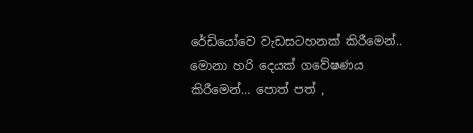රේඩියෝවෙ වැඩසටහනක් කිරීමෙන්.. මොනා හරි දෙයක් ගවේෂණය කිරීමෙන්... පොත් පත් ,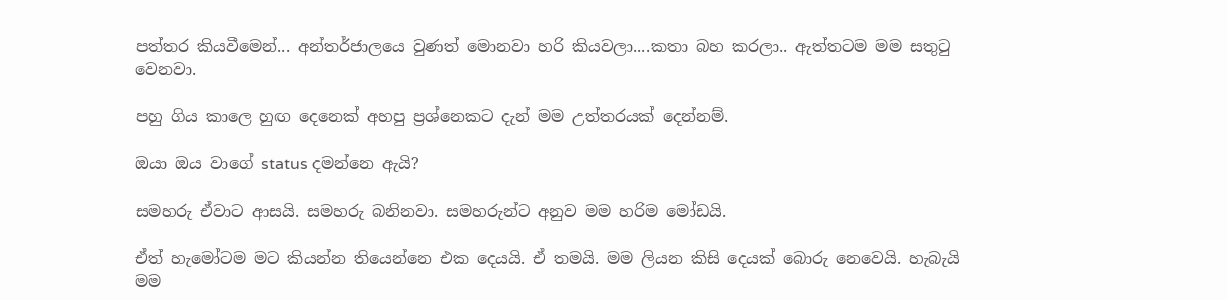පත්තර කියවීමෙන්... අන්තර්ජාලයෙ වුණත් මොනවා හරි කියවලා....කතා බහ කරලා.. ඇත්තටම මම සතුටු වෙනවා.

පහු ගිය කාලෙ හුඟ දෙනෙක් අහපු ප්‍රශ්නෙකට දැන් මම උත්තරයක් දෙන්නම්.

ඔයා ඔය වාගේ status දමන්නෙ ඇයි?

සමහරු ඒවාට ආසයි. සමහරු බනිනවා. සමහරුන්ට අනුව මම හරිම මෝඩයි.

ඒත් හැමෝටම මට කියන්න තියෙන්නෙ එක දෙයයි. ඒ තමයි. මම ලියන කිසි දෙයක් බොරු නෙවෙයි. හැබැයි මම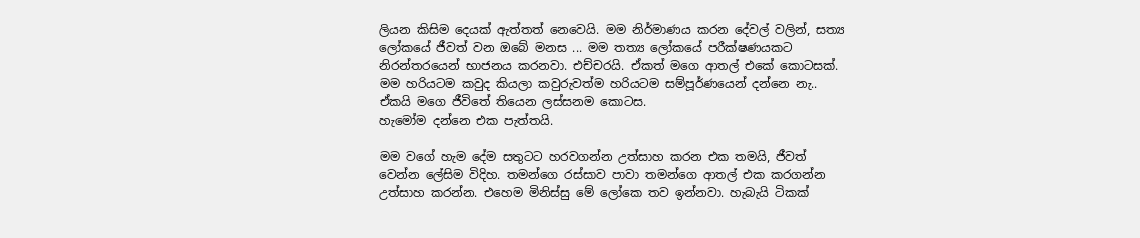ලියන කිසිම දෙයක් ඇත්තත් නෙවෙයි. මම නිර්මාණය කරන දේවල් වලින්, සත්‍ය ලෝකයේ ජීවත් වන ඔබේ මනස ... මම තත්‍ය ලෝකයේ පරීක්ෂණයකට නිරන්තරයෙන් භාජනය කරනවා. එච්චරයි. ඒකත් මගෙ ආතල් එකේ කොටසක්. මම හරියටම කවුද කියලා කවුරුවත්ම හරියටම සම්පූර්ණයෙන් දන්නෙ නැ.. ඒකයි මගෙ ජීවිතේ තියෙන ලස්සනම කොටස.
හැමෝම දන්නෙ එක පැත්තයි.

මම වගේ හැම දේම සතුටට හරවගන්න උත්සාහ කරන එක තමයි, ජීවත් වෙන්න ලේසිම විදිහ. තමන්ගෙ රස්සාව පාවා තමන්ගෙ ආතල් එක කරගන්න උත්සාහ කරන්න. එහෙම මිනිස්සු මේ ලෝකෙ තව ඉන්නවා. හැබැයි ටිකක්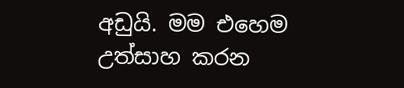අඩුයි. මම එහෙම උත්සාහ කරන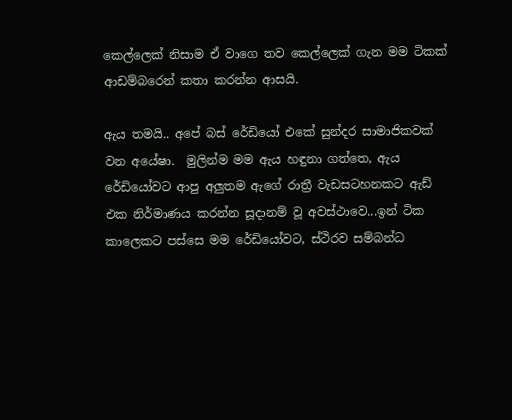කෙල්ලෙක් නිසාම ඒ වාගෙ තව කෙල්ලෙක් ගැන මම ටිකක් ආඩම්බරෙන් කතා කරන්න ආසයි.

ඇය තමයි.. අපේ බස් රේඩියෝ එකේ සුන්දර සාමාජිකවක් වන අයේෂා.  මුලින්ම මම ඇය හඳුනා ගත්තෙ, ඇය රේඩියෝවට ආපු අලුතම ඇගේ රාත්‍රී වැඩසටහනකට ඇඩ් එක නිර්මාණය කරන්න සූදානම් වූ අවස්ථාවෙ...ඉන් ටික කාලෙකට පස්සෙ මම රේඩියෝවට, ස්ථිරව සම්බන්ධ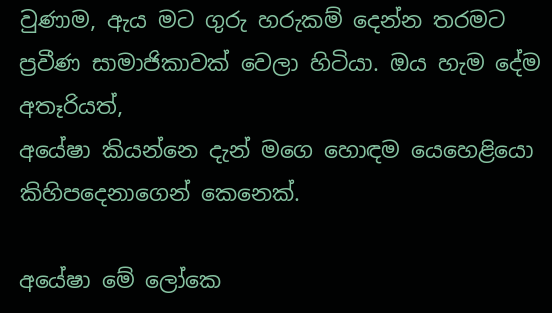වුණාම, ඇය මට ගුරු හරුකම් දෙන්න තරමට ප්‍රවීණ සාමාජිකාවක් වෙලා හිටියා. ඔය හැම දේම අතෑරියත්,
අයේෂා කියන්නෙ දැන් මගෙ හොඳම යෙහෙළියො කිහිපදෙනාගෙන් කෙනෙක්.

අයේෂා මේ ලෝකෙ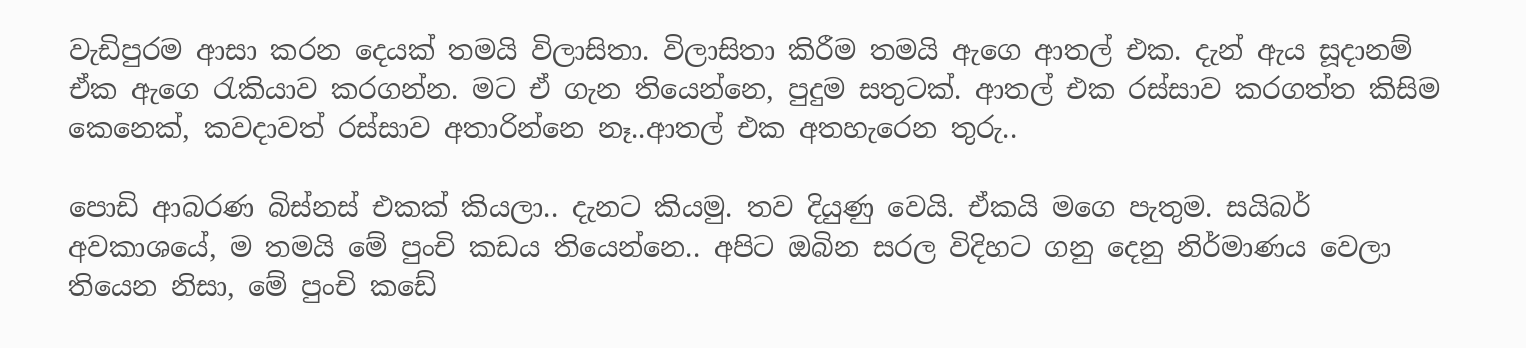වැඩිපුරම ආසා කරන දෙයක් තමයි විලාසිතා. විලාසිතා කිරීම තමයි ඇගෙ ආතල් එක. දැන් ඇය සූදානම් ඒක ඇගෙ රැකියාව කරගන්න. මට ඒ ගැන තියෙන්නෙ, පුදුම සතුටක්. ආතල් එක රස්සාව කරගත්ත කිසිම කෙනෙක්, කවදාවත් රස්සාව අතාරින්නෙ නෑ..ආතල් එක අතහැරෙන තුරු..

පොඩි ආබරණ බිස්නස් එකක් කියලා.. දැනට කියමු. තව දියුණු වෙයි. ඒකයි මගෙ පැතුම. සයිබර් අවකාශයේ, ම තමයි මේ පුංචි කඩය තියෙන්නෙ.. අපිට ඔබින සරල විදිහට ගනු දෙනු නිර්මාණය වෙලා තියෙන නිසා, මේ පුංචි කඩේ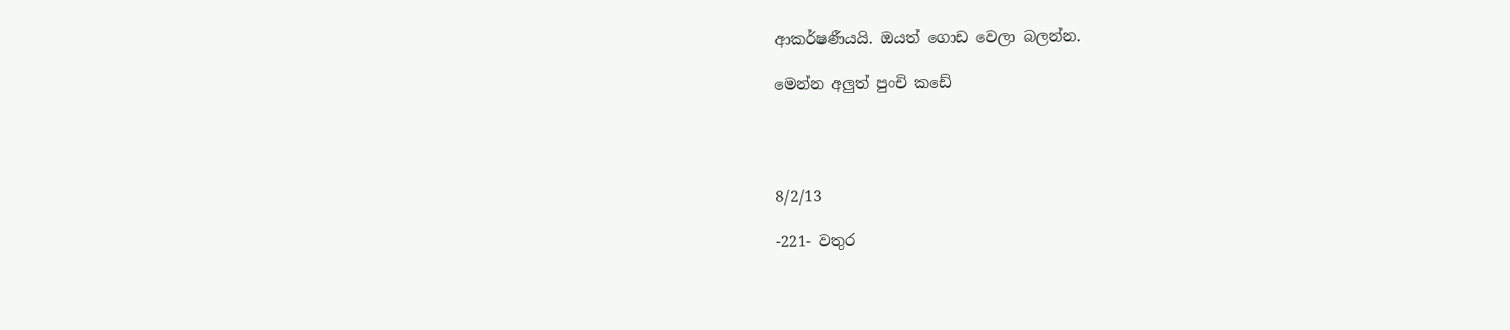ආකර්ෂණීයයි. ඔයත් ගොඩ වෙලා බලන්න.

මෙන්න අලුත් පුංචි කඩේ




8/2/13

-221- වතුර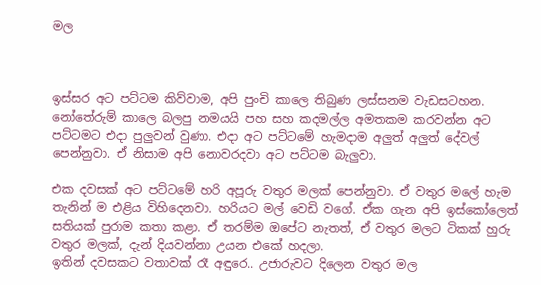මල



ඉස්සර අට පට්ටම කිව්වාම, අපි පුංචි කාලෙ තිබුණ ලස්සනම වැඩසටහන. නෝතේරුම් කාලෙ බලපු නමයයි පහ සහ කදමල්ල අමතකම කරවන්න අට පට්ටමට එදා පුලුවන් වුණා. එදා අට පට්ටමේ හැමදාම අලුත් අලුත් දේවල් පෙන්නුවා. ඒ නිසාම අපි නොවරදවා අට පට්ටම බැලුවා.

එක දවසක් අට පට්ටමේ හරි අපූරු වතුර මලක් පෙන්නුවා. ඒ වතුර මලේ හැම තැනින් ම එළිය විහිදෙනවා. හරියට මල් වෙඩි වගේ. ඒක ගැන අපි ඉස්කෝලෙත් සතියක් පුරාම කතා කළා. ඒ තරම්ම ඔපේට නැතත්, ඒ වතුර මලට ටිකක් හුරු වතුර මලක්, දැන් දියවන්නා උයන එකේ හදලා.
ඉතින් දවසකට වතාවක් රෑ අඳුරෙ.. උජාරුවට දිලෙන වතුර මල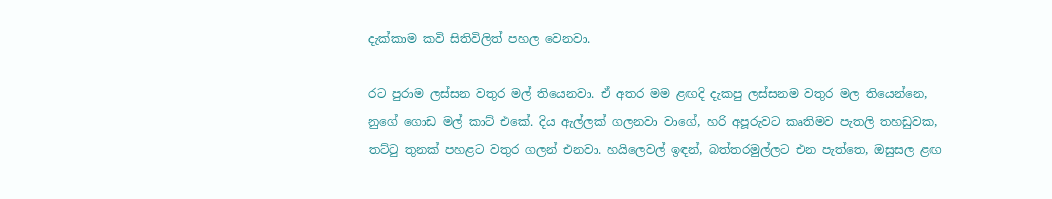දැක්කාම කවි සිතිවිලිත් පහල වෙනවා.

රට පුරාම ලස්සන වතුර මල් තියෙනවා. ඒ අතර මම ළඟදි දැකපු ලස්සනම වතුර මල තියෙන්නෙ, නුගේ ගොඩ මල් කාට් එකේ. දිය ඇල්ලක් ගලනවා වාගේ, හරි අපූරුවට කෘතිමව පැතලි තහඩුවක, තට්ටු තුනක් පහළට වතුර ගලන් එනවා. හයිලෙවල් ඉඳන්, බත්තරමුල්ලට එන පැත්තෙ, ඔසුසල ළඟ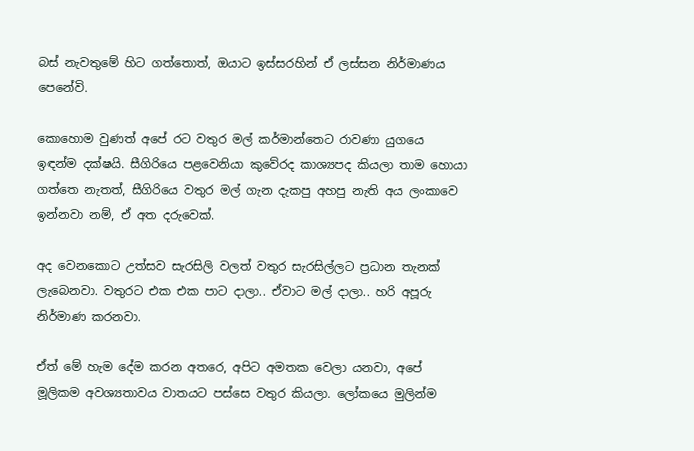බස් නැවතුමේ හිට ගත්තොත්, ඔයාට ඉස්සරහින් ඒ ලස්සන නිර්මාණය පෙනේවි.

කොහොම වුණත් අපේ රට වතුර මල් කර්මාන්තෙට රාවණා යුගයෙ ඉඳන්ම දක්ෂයි. සීගිරියෙ පළවෙනියා කුවේරද කාශ්‍යපද කියලා තාම හොයා ගත්තෙ නැතත්, සීගිරියෙ වතුර මල් ගැන දැකපු අහපු නැති අය ලංකාවෙ ඉන්නවා නම්, ඒ අත දරුවෙක්.

අද වෙනකොට උත්සව සැරසිලි වලත් වතුර සැරසිල්ලට ප්‍රධාන තැනක් ලැබෙනවා. වතුරට එක එක පාට දාලා.. ඒවාට මල් දාලා.. හරි අපූරු නිර්මාණ කරනවා.

ඒත් මේ හැම දේම කරන අතරෙ, අපිට අමතක වෙලා යනවා, අපේ මූලිකම අවශ්‍යතාවය වාතයට පස්සෙ වතුර කියලා. ලෝකයෙ මුලින්ම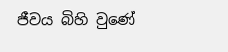ජීවය බිහි වුණේ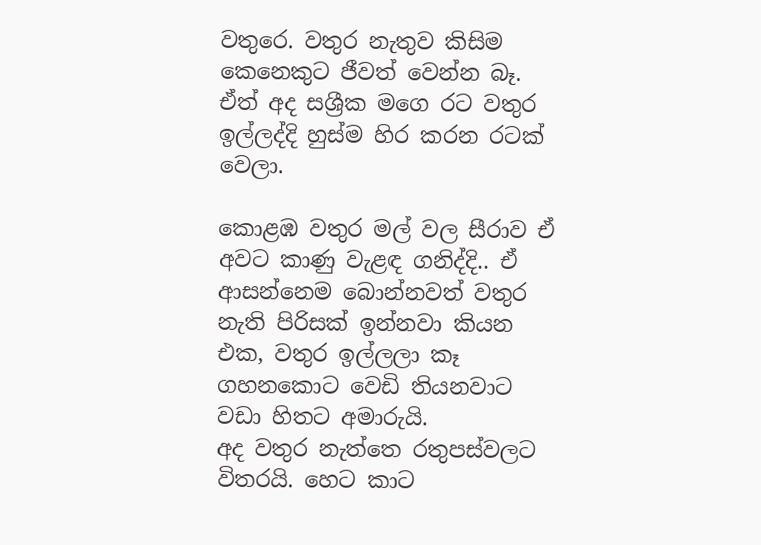වතුරෙ. වතුර නැතුව කිසිම කෙනෙකුට ජීවත් වෙන්න බෑ. ඒත් අද සශ්‍රීක මගෙ රට වතුර ඉල්ලද්දි හුස්ම හිර කරන රටක් වෙලා.

කොළඹ වතුර මල් වල සීරාව ඒ අවට කාණු වැළඳ ගනිද්දි.. ඒ ආසන්නෙම බොන්නවත් වතුර නැති පිරිසක් ඉන්නවා කියන එක, වතුර ඉල්ලලා කෑ ගහනකොට වෙඩි තියනවාට වඩා හිතට අමාරුයි.
අද වතුර නැත්තෙ රතුපස්වලට විතරයි. හෙට කාට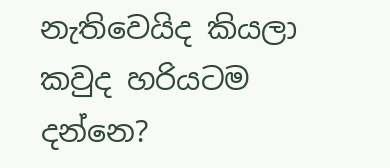නැතිවෙයිද කියලා කවුද හරියටම දන්නෙ?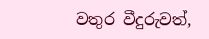වතුර වීදුරුවත්,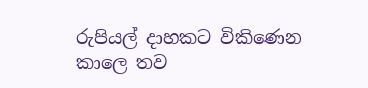රුපියල් දාහකට විකිණෙන කාලෙ තව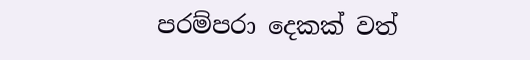පරම්පරා දෙකක් වත්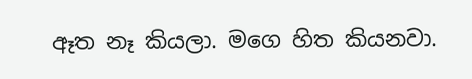ඈත නෑ කියලා. මගෙ හිත කියනවා.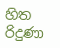හිත රිදුණා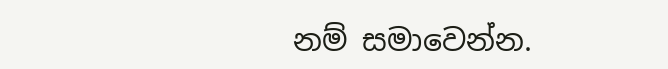නම් සමාවෙන්න.